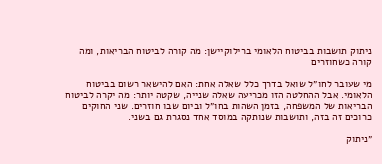ניתוק תושבות בביטוח הלאומי ברילוקיישן: מה קורה לביטוח הבריאות, ומה קורה כשחוזרים

מי שעובר לחו״ל שואל בדרך כלל שאלה אחת: האם להישאר רשום בביטוח הלאומי. אבל ההחלטה הזו מכריעה שאלה שנייה, שקטה יותר: מה יקרה לביטוח הבריאות של המשפחה, בזמן השהות בחו״ל וביום שבו חוזרים. שני החוקים כרוכים זה בזה, ותושבות שנותקה במוסד אחד נסגרת גם בשני.

״ניתוק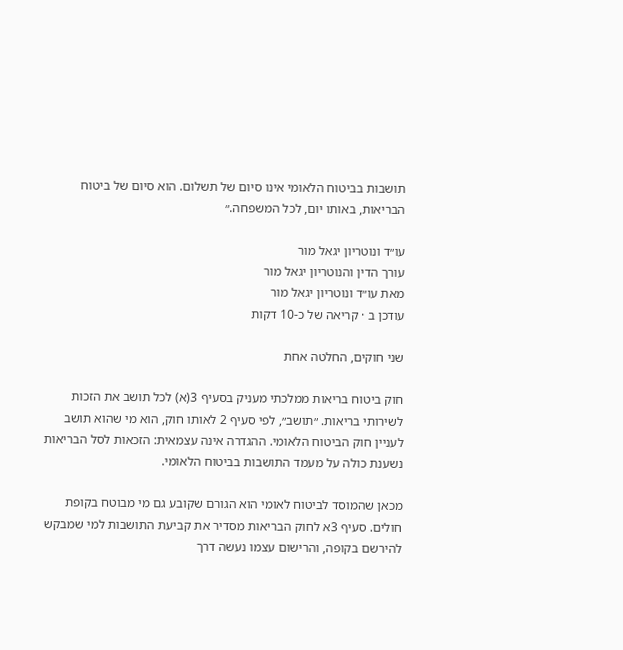תושבות בביטוח הלאומי אינו סיום של תשלום. הוא סיום של ביטוח הבריאות, באותו יום, לכל המשפחה.״

עו״ד ונוטריון יגאל מור
עורך הדין והנוטריון יגאל מור
מאת עו״ד ונוטריון יגאל מור
עודכן ב · קריאה של כ-10 דקות

שני חוקים, החלטה אחת

חוק ביטוח בריאות ממלכתי מעניק בסעיף 3(א) לכל תושב את הזכות לשירותי בריאות. ״תושב״, לפי סעיף 2 לאותו חוק, הוא מי שהוא תושב לעניין חוק הביטוח הלאומי. ההגדרה אינה עצמאית: הזכאות לסל הבריאות נשענת כולה על מעמד התושבות בביטוח הלאומי.

מכאן שהמוסד לביטוח לאומי הוא הגורם שקובע גם מי מבוטח בקופת חולים. סעיף 3א לחוק הבריאות מסדיר את קביעת התושבות למי שמבקש להירשם בקופה, והרישום עצמו נעשה דרך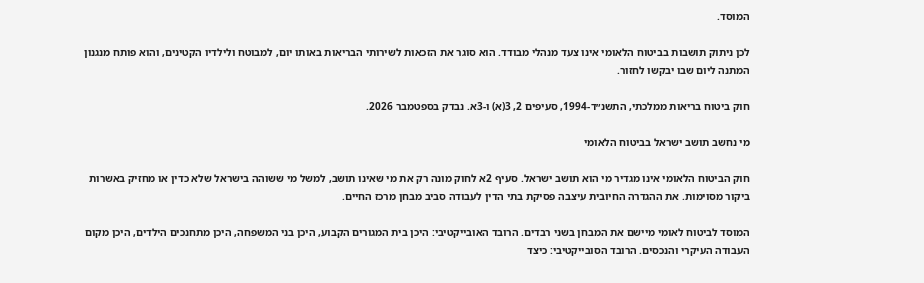המוסד.

לכן ניתוק תושבות בביטוח הלאומי אינו צעד מנהלי מבודד. הוא סוגר את הזכאות לשירותי הבריאות באותו יום, למבוטח ולילדיו הקטינים, והוא פותח מנגנון המתנה ליום שבו יבקשו לחזור.

חוק ביטוח בריאות ממלכתי, התשנ״ד-1994, סעיפים 2, 3(א) ו-3א. נבדק בספטמבר 2026.

מי נחשב תושב ישראל בביטוח הלאומי

חוק הביטוח הלאומי אינו מגדיר מי הוא תושב ישראל. סעיף 2א לחוק מונה רק את מי שאינו תושב, למשל מי ששוהה בישראל שלא כדין או מחזיק באשרות ביקור מסוימות. את ההגדרה החיובית עיצבה פסיקת בתי הדין לעבודה סביב מבחן מרכז החיים.

המוסד לביטוח לאומי מיישם את המבחן בשני רבדים. הרובד האובייקטיבי: היכן בית המגורים הקבוע, היכן בני המשפחה, היכן מתחנכים הילדים, היכן מקום העבודה העיקרי והנכסים. הרובד הסובייקטיבי: כיצד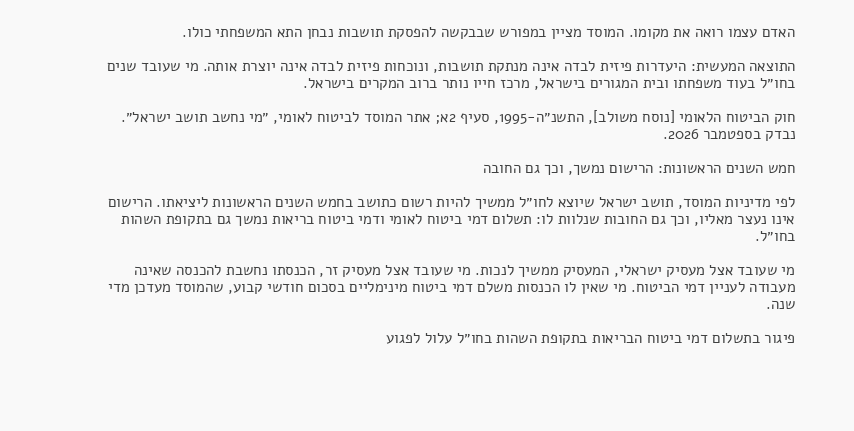האדם עצמו רואה את מקומו. המוסד מציין במפורש שבבקשה להפסקת תושבות נבחן התא המשפחתי כולו.

התוצאה המעשית: היעדרות פיזית לבדה אינה מנתקת תושבות, ונוכחות פיזית לבדה אינה יוצרת אותה. מי שעובד שנים בחו״ל בעוד משפחתו ובית המגורים בישראל, מרכז חייו נותר ברוב המקרים בישראל.

חוק הביטוח הלאומי [נוסח משולב], התשנ״ה-1995, סעיף 2א; אתר המוסד לביטוח לאומי, ״מי נחשב תושב ישראל״. נבדק בספטמבר 2026.

חמש השנים הראשונות: הרישום נמשך, וכך גם החובה

לפי מדיניות המוסד, תושב ישראל שיוצא לחו״ל ממשיך להיות רשום כתושב בחמש השנים הראשונות ליציאתו. הרישום אינו נעצר מאליו, וכך גם החובות שנלוות לו: תשלום דמי ביטוח לאומי ודמי ביטוח בריאות נמשך גם בתקופת השהות בחו״ל.

מי שעובד אצל מעסיק ישראלי, המעסיק ממשיך לנכות. מי שעובד אצל מעסיק זר, הכנסתו נחשבת להכנסה שאינה מעבודה לעניין דמי הביטוח. מי שאין לו הכנסות משלם דמי ביטוח מינימליים בסכום חודשי קבוע, שהמוסד מעדכן מדי שנה.

פיגור בתשלום דמי ביטוח הבריאות בתקופת השהות בחו״ל עלול לפגוע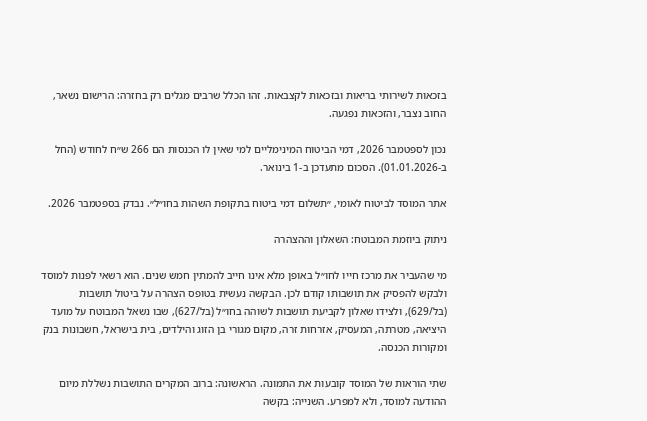בזכאות לשירותי בריאות ובזכאות לקצבאות. זהו הכלל שרבים מגלים רק בחזרה: הרישום נשאר, החוב נצבר, והזכאות נפגעה.

נכון לספטמבר 2026, דמי הביטוח המינימליים למי שאין לו הכנסות הם 266 ש״ח לחודש (החל ב-01.01.2026). הסכום מתעדכן ב-1 בינואר.

אתר המוסד לביטוח לאומי, ״תשלום דמי ביטוח בתקופת השהות בחו״ל״. נבדק בספטמבר 2026.

ניתוק ביוזמת המבוטח: השאלון וההצהרה

מי שהעביר את מרכז חייו לחו״ל באופן מלא אינו חייב להמתין חמש שנים. הוא רשאי לפנות למוסד ולבקש להפסיק את תושבותו קודם לכן. הבקשה נעשית בטופס הצהרה על ביטול תושבות (בל/629), ולצידו שאלון לקביעת תושבות לשוהה בחו״ל (בל/627), שבו נשאל המבוטח על מועד היציאה, מטרתה, המעסיק, אזרחות זרה, מקום מגורי בן הזוג והילדים, בית בישראל, חשבונות בנק ומקורות הכנסה.

שתי הוראות של המוסד קובעות את התמונה. הראשונה: ברוב המקרים התושבות נשללת מיום ההודעה למוסד, ולא למפרע. השנייה: בקשה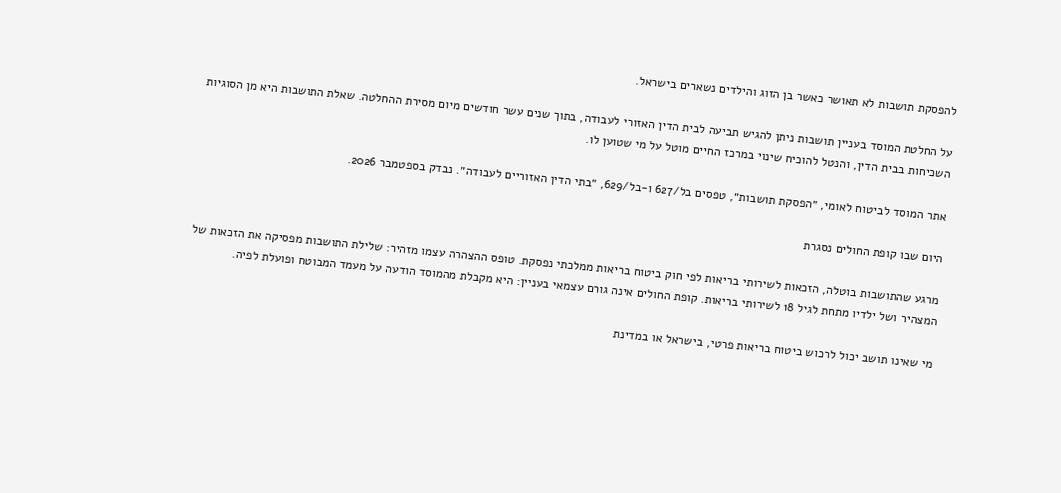להפסקת תושבות לא תאושר כאשר בן הזוג והילדים נשארים בישראל.

על החלטת המוסד בעניין תושבות ניתן להגיש תביעה לבית הדין האזורי לעבודה, בתוך שנים עשר חודשים מיום מסירת ההחלטה. שאלת התושבות היא מן הסוגיות השכיחות בבית הדין, והנטל להוכיח שינוי במרכז החיים מוטל על מי שטוען לו.

אתר המוסד לביטוח לאומי, ״הפסקת תושבות״, טפסים בל/627 ו-בל/629, ״בתי הדין האזוריים לעבודה״. נבדק בספטמבר 2026.

היום שבו קופת החולים נסגרת

מרגע שהתושבות בוטלה, הזכאות לשירותי בריאות לפי חוק ביטוח בריאות ממלכתי נפסקת. טופס ההצהרה עצמו מזהיר: שלילת התושבות מפסיקה את הזכאות של המצהיר ושל ילדיו מתחת לגיל 18 לשירותי בריאות. קופת החולים אינה גורם עצמאי בעניין: היא מקבלת מהמוסד הודעה על מעמד המבוטח ופועלת לפיה.

מי שאינו תושב יכול לרכוש ביטוח בריאות פרטי, בישראל או במדינת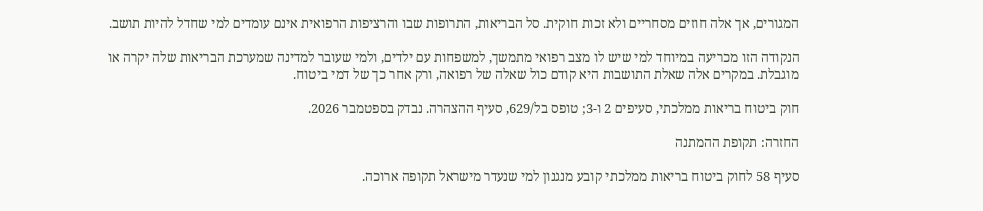המגורים, אך אלה חוזים מסחריים ולא זכות חוקית. סל הבריאות, התרופות שבו והרציפות הרפואית אינם עומדים למי שחדל להיות תושב.

הנקודה הזו מכריעה במיוחד למי שיש לו מצב רפואי מתמשך, למשפחות עם ילדים, ולמי שעובר למדינה שמערכת הבריאות שלה יקרה או מוגבלת. במקרים אלה שאלת התושבות היא קודם כול שאלה של רפואה, ורק אחר כך של דמי ביטוח.

חוק ביטוח בריאות ממלכתי, סעיפים 2 ו-3; טופס בל/629, סעיף ההצהרה. נבדק בספטמבר 2026.

החזרה: תקופת ההמתנה

סעיף 58 לחוק ביטוח בריאות ממלכתי קובע מנגנון למי שנעדר מישראל תקופה ארוכה.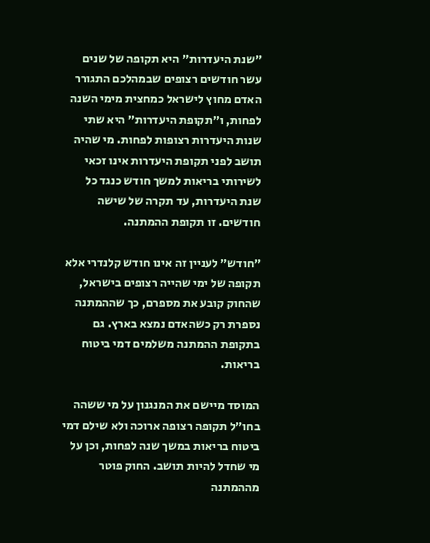״שנת היעדרות״ היא תקופה של שנים עשר חודשים רצופים שבמהלכם התגורר האדם מחוץ לישראל כמחצית מימי השנה לפחות, ו״תקופת היעדרות״ היא שתי שנות היעדרות רצופות לפחות. מי שהיה תושב לפני תקופת היעדרות אינו זכאי לשירותי בריאות למשך חודש כנגד כל שנת היעדרות, עד תקרה של שישה חודשים. זו תקופת ההמתנה.

״חודש״ לעניין זה אינו חודש קלנדרי אלא תקופה של ימי שהייה רצופים בישראל, שהחוק קובע את מספרם, כך שההמתנה נספרת רק כשהאדם נמצא בארץ. גם בתקופת ההמתנה משלמים דמי ביטוח בריאות.

המוסד מיישם את המנגנון על מי ששהה בחו״ל תקופה רצופה ארוכה ולא שילם דמי ביטוח בריאות במשך שנה לפחות, וכן על מי שחדל להיות תושב. החוק פוטר מההמתנה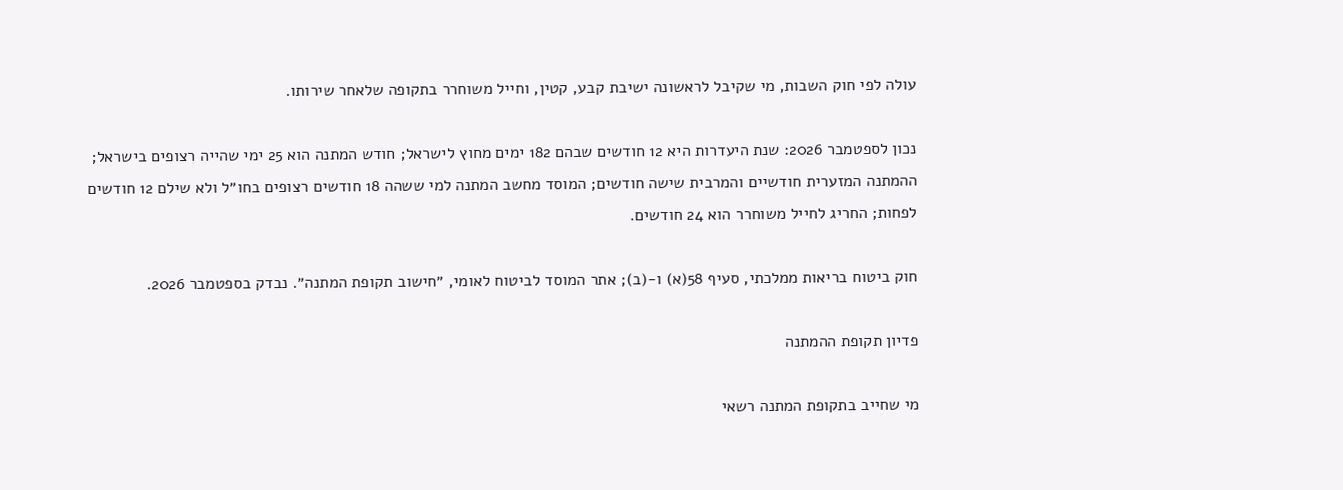עולה לפי חוק השבות, מי שקיבל לראשונה ישיבת קבע, קטין, וחייל משוחרר בתקופה שלאחר שירותו.

נכון לספטמבר 2026: שנת היעדרות היא 12 חודשים שבהם 182 ימים מחוץ לישראל; חודש המתנה הוא 25 ימי שהייה רצופים בישראל; ההמתנה המזערית חודשיים והמרבית שישה חודשים; המוסד מחשב המתנה למי ששהה 18 חודשים רצופים בחו״ל ולא שילם 12 חודשים לפחות; החריג לחייל משוחרר הוא 24 חודשים.

חוק ביטוח בריאות ממלכתי, סעיף 58(א) ו-(ב); אתר המוסד לביטוח לאומי, ״חישוב תקופת המתנה״. נבדק בספטמבר 2026.

פדיון תקופת ההמתנה

מי שחייב בתקופת המתנה רשאי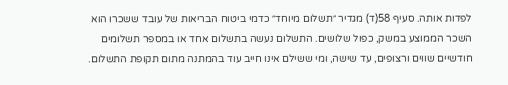לפדות אותה. סעיף 58(ד) מגדיר ״תשלום מיוחד״ כדמי ביטוח הבריאות של עובד ששכרו הוא השכר הממוצע במשק, כפול שלושים. התשלום נעשה בתשלום אחד או במספר תשלומים חודשיים שווים ורצופים, עד שישה, ומי ששילם אינו חייב עוד בהמתנה מתום תקופת התשלום.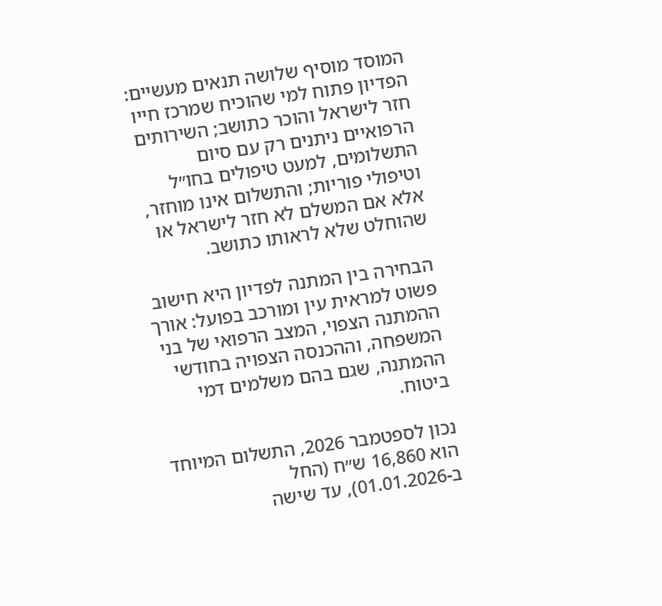המוסד מוסיף שלושה תנאים מעשיים: הפדיון פתוח למי שהוכיח שמרכז חייו חזר לישראל והוכר כתושב; השירותים הרפואיים ניתנים רק עם סיום התשלומים, למעט טיפולים בחו״ל וטיפולי פוריות; והתשלום אינו מוחזר, אלא אם המשלם לא חזר לישראל או שהוחלט שלא לראותו כתושב.

הבחירה בין המתנה לפדיון היא חישוב פשוט למראית עין ומורכב בפועל: אורך ההמתנה הצפוי, המצב הרפואי של בני המשפחה, וההכנסה הצפויה בחודשי ההמתנה, שגם בהם משלמים דמי ביטוח.

נכון לספטמבר 2026, התשלום המיוחד הוא 16,860 ש״ח (החל ב-01.01.2026), עד שישה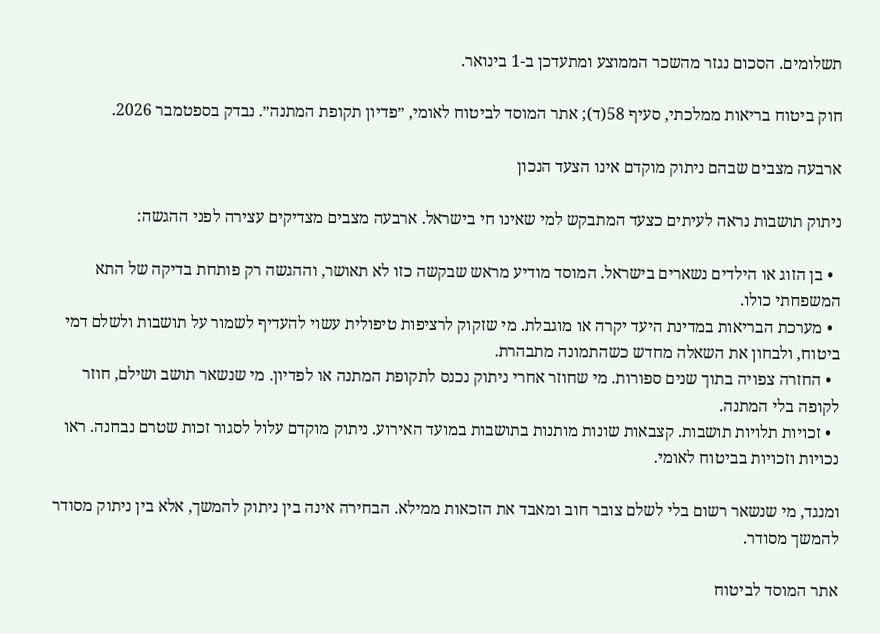תשלומים. הסכום נגזר מהשכר הממוצע ומתעדכן ב-1 בינואר.

חוק ביטוח בריאות ממלכתי, סעיף 58(ד); אתר המוסד לביטוח לאומי, ״פדיון תקופת המתנה״. נבדק בספטמבר 2026.

ארבעה מצבים שבהם ניתוק מוקדם אינו הצעד הנכון

ניתוק תושבות נראה לעיתים כצעד המתבקש למי שאינו חי בישראל. ארבעה מצבים מצדיקים עצירה לפני ההגשה:

  • בן הזוג או הילדים נשארים בישראל. המוסד מודיע מראש שבקשה כזו לא תאושר, וההגשה רק פותחת בדיקה של התא המשפחתי כולו.
  • מערכת הבריאות במדינת היעד יקרה או מוגבלת. מי שזקוק לרציפות טיפולית עשוי להעדיף לשמור על תושבות ולשלם דמי ביטוח, ולבחון את השאלה מחדש כשהתמונה מתבהרת.
  • החזרה צפויה בתוך שנים ספורות. מי שחוזר אחרי ניתוק נכנס לתקופת המתנה או לפדיון. מי שנשאר תושב ושילם, חוזר לקופה בלי המתנה.
  • זכויות תלויות תושבות. קצבאות שונות מותנות בתושבות במועד האירוע. ניתוק מוקדם עלול לסגור זכות שטרם נבחנה. ראו נכויות וזכויות בביטוח לאומי.

ומנגד, מי שנשאר רשום בלי לשלם צובר חוב ומאבד את הזכאות ממילא. הבחירה אינה בין ניתוק להמשך, אלא בין ניתוק מסודר להמשך מסודר.

אתר המוסד לביטוח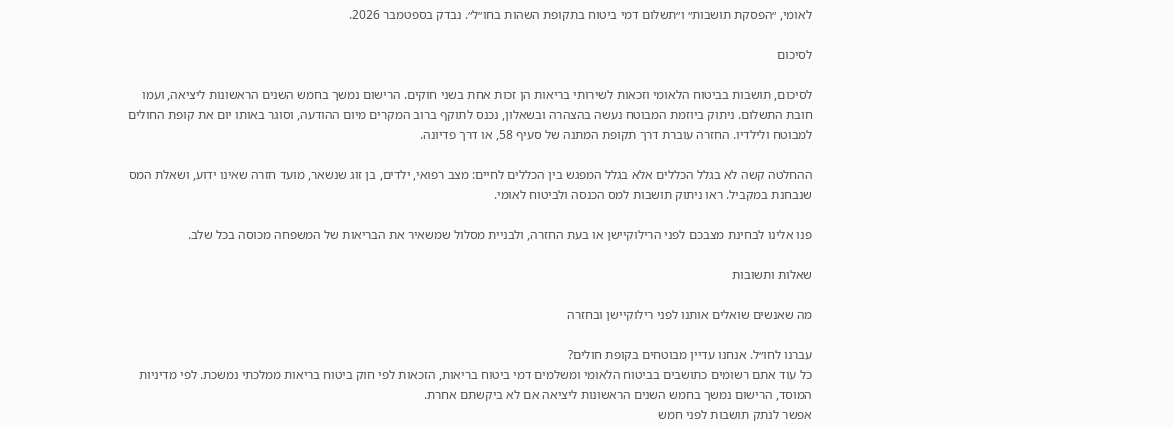לאומי, ״הפסקת תושבות״ ו״תשלום דמי ביטוח בתקופת השהות בחו״ל״. נבדק בספטמבר 2026.

לסיכום

לסיכום, תושבות בביטוח הלאומי וזכאות לשירותי בריאות הן זכות אחת בשני חוקים. הרישום נמשך בחמש השנים הראשונות ליציאה, ועמו חובת התשלום. ניתוק ביוזמת המבוטח נעשה בהצהרה ובשאלון, נכנס לתוקף ברוב המקרים מיום ההודעה, וסוגר באותו יום את קופת החולים למבוטח ולילדיו. החזרה עוברת דרך תקופת המתנה של סעיף 58, או דרך פדיונה.

ההחלטה קשה לא בגלל הכללים אלא בגלל המפגש בין הכללים לחיים: מצב רפואי, ילדים, בן זוג שנשאר, מועד חזרה שאינו ידוע, ושאלת המס שנבחנת במקביל. ראו ניתוק תושבות למס הכנסה ולביטוח לאומי.

פנו אלינו לבחינת מצבכם לפני הרילוקיישן או בעת החזרה, ולבניית מסלול שמשאיר את הבריאות של המשפחה מכוסה בכל שלב.

שאלות ותשובות

מה שאנשים שואלים אותנו לפני רילוקיישן ובחזרה

עברנו לחו״ל. אנחנו עדיין מבוטחים בקופת חולים?
כל עוד אתם רשומים כתושבים בביטוח הלאומי ומשלמים דמי ביטוח בריאות, הזכאות לפי חוק ביטוח בריאות ממלכתי נמשכת. לפי מדיניות המוסד, הרישום נמשך בחמש השנים הראשונות ליציאה אם לא ביקשתם אחרת.
אפשר לנתק תושבות לפני חמש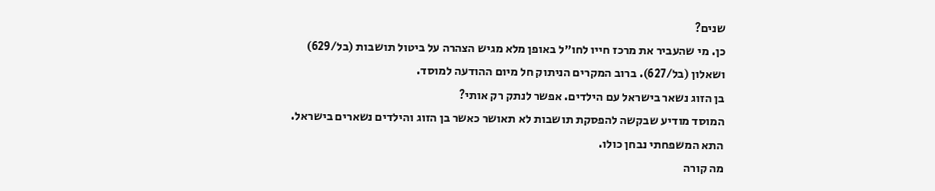שנים?
כן. מי שהעביר את מרכז חייו לחו״ל באופן מלא מגיש הצהרה על ביטול תושבות (בל/629) ושאלון (בל/627). ברוב המקרים הניתוק חל מיום ההודעה למוסד.
בן הזוג נשאר בישראל עם הילדים. אפשר לנתק רק אותי?
המוסד מודיע שבקשה להפסקת תושבות לא תאושר כאשר בן הזוג והילדים נשארים בישראל. התא המשפחתי נבחן כולו.
מה קורה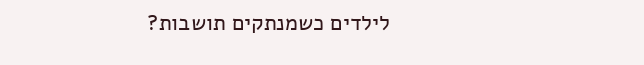לילדים כשמנתקים תושבות?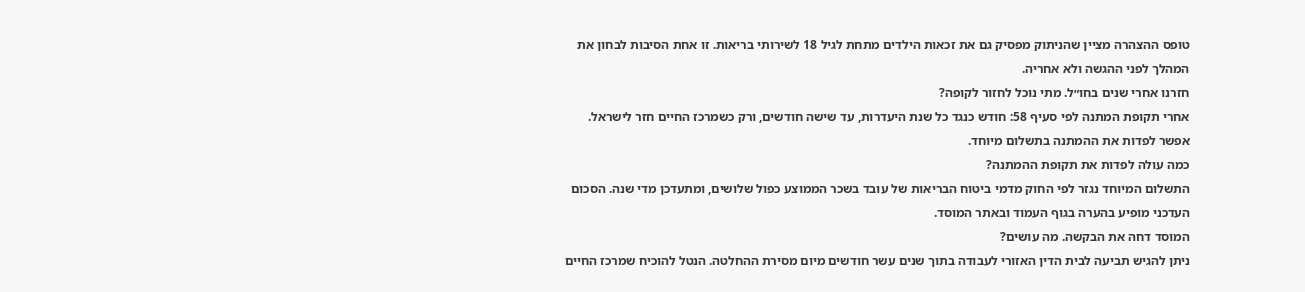טופס ההצהרה מציין שהניתוק מפסיק גם את זכאות הילדים מתחת לגיל 18 לשירותי בריאות. זו אחת הסיבות לבחון את המהלך לפני ההגשה ולא אחריה.
חזרנו אחרי שנים בחו״ל. מתי נוכל לחזור לקופה?
אחרי תקופת המתנה לפי סעיף 58: חודש כנגד כל שנת היעדרות, עד שישה חודשים, ורק כשמרכז החיים חזר לישראל. אפשר לפדות את ההמתנה בתשלום מיוחד.
כמה עולה לפדות את תקופת ההמתנה?
התשלום המיוחד נגזר לפי החוק מדמי ביטוח הבריאות של עובד בשכר הממוצע כפול שלושים, ומתעדכן מדי שנה. הסכום העדכני מופיע בהערה בגוף העמוד ובאתר המוסד.
המוסד דחה את הבקשה. מה עושים?
ניתן להגיש תביעה לבית הדין האזורי לעבודה בתוך שנים עשר חודשים מיום מסירת ההחלטה. הנטל להוכיח שמרכז החיים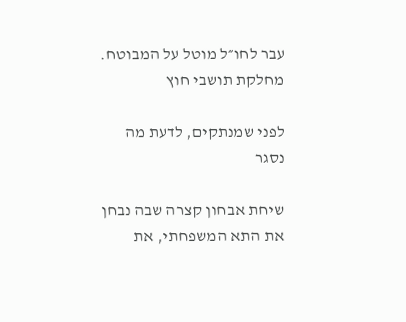עבר לחו״ל מוטל על המבוטח.
מחלקת תושבי חוץ

לפני שמנתקים, לדעת מה נסגר

שיחת אבחון קצרה שבה נבחן את התא המשפחתי, את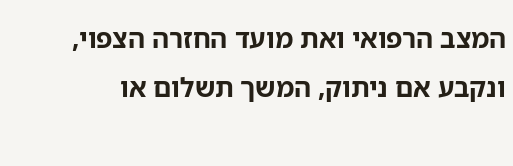המצב הרפואי ואת מועד החזרה הצפוי, ונקבע אם ניתוק, המשך תשלום או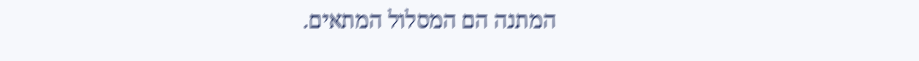המתנה הם המסלול המתאים.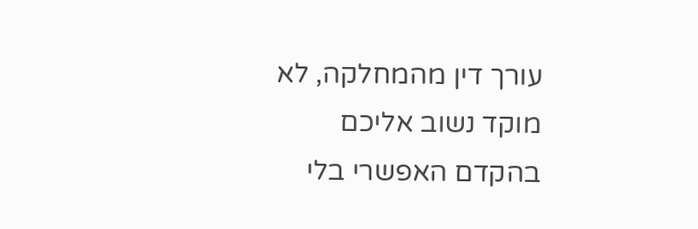עורך דין מהמחלקה, לא מוקד נשוב אליכם בהקדם האפשרי בלי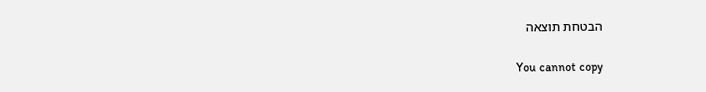הבטחת תוצאה

You cannot copy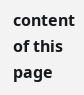content of this page